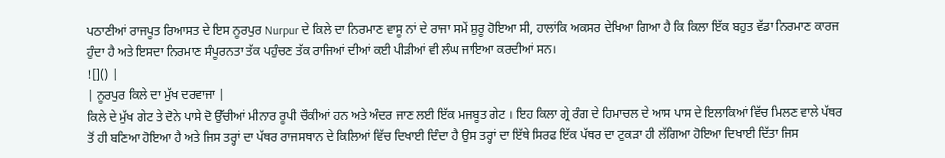ਪਠਾਣੀਆਂ ਰਾਜਪੂਤ ਰਿਆਸਤ ਦੇ ਇਸ ਨੂਰਪੁਰ Nurpur ਦੇ ਕਿਲੇ ਦਾ ਨਿਰਮਾਣ ਵਾਸੂ ਨਾਂ ਦੇ ਰਾਜਾ ਸਮੇਂ ਸ਼ੁਰੂ ਹੋਇਆ ਸੀ, ਹਾਲਾਂਕਿ ਅਕਸਰ ਦੇਖਿਆ ਗਿਆ ਹੈ ਕਿ ਕਿਲਾ ਇੱਕ ਬਹੁਤ ਵੱਡਾ ਨਿਰਮਾਣ ਕਾਰਜ ਹੁੰਦਾ ਹੈ ਅਤੇ ਇਸਦਾ ਨਿਰਮਾਣ ਸੰਪੂਰਨਤਾ ਤੱਕ ਪਹੁੰਚਣ ਤੱਕ ਰਾਜਿਆਂ ਦੀਆਂ ਕਈ ਪੀੜੀਆਂ ਵੀ ਲੰਘ ਜਾਇਆ ਕਰਦੀਆਂ ਸਨ।
![]() |
| ਨੂਰਪੁਰ ਕਿਲੇ ਦਾ ਮੁੱਖ ਦਰਵਾਜਾ |
ਕਿਲੇ ਦੇ ਮੁੱਖ ਗੇਟ ਤੇ ਦੋਨੇ ਪਾਸੇ ਦੋ ਉੱਚੀਆਂ ਮੀਨਾਰ ਰੂਪੀ ਚੌਕੀਆਂ ਹਨ ਅਤੇ ਅੰਦਰ ਜਾਣ ਲਈ ਇੱਕ ਮਜਬੂਤ ਗੇਟ । ਇਹ ਕਿਲਾ ਗ੍ਰੇ ਰੰਗ ਦੇ ਹਿਮਾਚਲ ਦੇ ਆਸ ਪਾਸ ਦੇ ਇਲਾਕਿਆਂ ਵਿੱਚ ਮਿਲਣ ਵਾਲੇ ਪੱਥਰ ਤੋਂ ਹੀ ਬਣਿਆ ਹੋਇਆ ਹੈ ਅਤੇ ਜਿਸ ਤਰ੍ਹਾਂ ਦਾ ਪੱਥਰ ਰਾਜਸਥਾਨ ਦੇ ਕਿਲਿਆਂ ਵਿੱਚ ਦਿਖਾਈ ਦਿੰਦਾ ਹੈ ਉਸ ਤਰ੍ਹਾਂ ਦਾ ਇੱਥੇ ਸਿਰਫ ਇੱਕ ਪੱਥਰ ਦਾ ਟੁਕੜਾ ਹੀ ਲੱਗਿਆ ਹੋਇਆ ਦਿਖਾਈ ਦਿੱਤਾ ਜਿਸ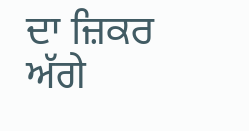ਦਾ ਜ਼ਿਕਰ ਅੱਗੇ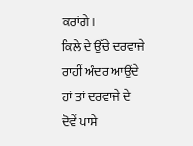ਕਰਾਂਗੇ।
ਕਿਲੇ ਦੇ ਉੱਚੇ ਦਰਵਾਜੇ ਰਾਹੀਂ ਅੰਦਰ ਆਉਂਦੇ ਹਾਂ ਤਾਂ ਦਰਵਾਜੇ ਦੇ ਦੋਵੇਂ ਪਾਸੇ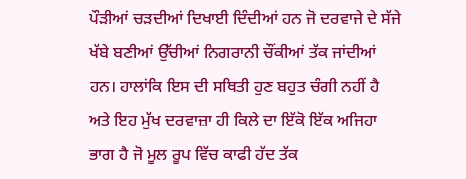ਪੌੜੀਆਂ ਚੜਦੀਆਂ ਦਿਖਾਈ ਦਿੰਦੀਆਂ ਹਨ ਜੋ ਦਰਵਾਜੇ ਦੇ ਸੱਜੇ ਖੱਬੇ ਬਣੀਆਂ ਉੱਚੀਆਂ ਨਿਗਰਾਨੀ ਚੌਂਕੀਆਂ ਤੱਕ ਜਾਂਦੀਆਂ ਹਨ। ਹਾਲਾਂਕਿ ਇਸ ਦੀ ਸਥਿਤੀ ਹੁਣ ਬਹੁਤ ਚੰਗੀ ਨਹੀਂ ਹੈ ਅਤੇ ਇਹ ਮੁੱਖ ਦਰਵਾਜ਼ਾ ਹੀ ਕਿਲੇ ਦਾ ਇੱਕੋ ਇੱਕ ਅਜਿਹਾ ਭਾਗ ਹੈ ਜੋ ਮੂਲ ਰੂਪ ਵਿੱਚ ਕਾਫੀ ਹੱਦ ਤੱਕ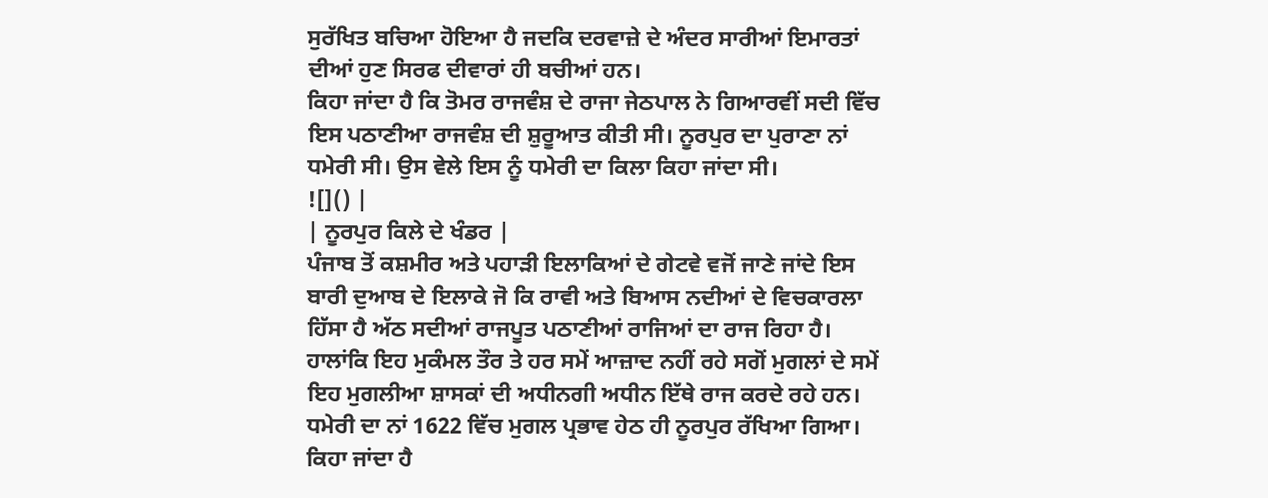ਸੁਰੱਖਿਤ ਬਚਿਆ ਹੋਇਆ ਹੈ ਜਦਕਿ ਦਰਵਾਜ਼ੇ ਦੇ ਅੰਦਰ ਸਾਰੀਆਂ ਇਮਾਰਤਾਂ ਦੀਆਂ ਹੁਣ ਸਿਰਫ ਦੀਵਾਰਾਂ ਹੀ ਬਚੀਆਂ ਹਨ।
ਕਿਹਾ ਜਾਂਦਾ ਹੈ ਕਿ ਤੋਮਰ ਰਾਜਵੰਸ਼ ਦੇ ਰਾਜਾ ਜੇਠਪਾਲ ਨੇ ਗਿਆਰਵੀਂ ਸਦੀ ਵਿੱਚ ਇਸ ਪਠਾਣੀਆ ਰਾਜਵੰਸ਼ ਦੀ ਸ਼ੁਰੂਆਤ ਕੀਤੀ ਸੀ। ਨੂਰਪੁਰ ਦਾ ਪੁਰਾਣਾ ਨਾਂ ਧਮੇਰੀ ਸੀ। ਉਸ ਵੇਲੇ ਇਸ ਨੂੰ ਧਮੇਰੀ ਦਾ ਕਿਲਾ ਕਿਹਾ ਜਾਂਦਾ ਸੀ।
![]() |
| ਨੂਰਪੁਰ ਕਿਲੇ ਦੇ ਖੰਡਰ |
ਪੰਜਾਬ ਤੋਂ ਕਸ਼ਮੀਰ ਅਤੇ ਪਹਾੜੀ ਇਲਾਕਿਆਂ ਦੇ ਗੇਟਵੇ ਵਜੋਂ ਜਾਣੇ ਜਾਂਦੇ ਇਸ ਬਾਰੀ ਦੁਆਬ ਦੇ ਇਲਾਕੇ ਜੋ ਕਿ ਰਾਵੀ ਅਤੇ ਬਿਆਸ ਨਦੀਆਂ ਦੇ ਵਿਚਕਾਰਲਾ ਹਿੱਸਾ ਹੈ ਅੱਠ ਸਦੀਆਂ ਰਾਜਪੂਤ ਪਠਾਣੀਆਂ ਰਾਜਿਆਂ ਦਾ ਰਾਜ ਰਿਹਾ ਹੈ। ਹਾਲਾਂਕਿ ਇਹ ਮੁਕੰਮਲ ਤੌਰ ਤੇ ਹਰ ਸਮੇਂ ਆਜ਼ਾਦ ਨਹੀਂ ਰਹੇ ਸਗੋਂ ਮੁਗਲਾਂ ਦੇ ਸਮੇਂ ਇਹ ਮੁਗਲੀਆ ਸ਼ਾਸਕਾਂ ਦੀ ਅਧੀਨਗੀ ਅਧੀਨ ਇੱਥੇ ਰਾਜ ਕਰਦੇ ਰਹੇ ਹਨ।
ਧਮੇਰੀ ਦਾ ਨਾਂ 1622 ਵਿੱਚ ਮੁਗਲ ਪ੍ਰਭਾਵ ਹੇਠ ਹੀ ਨੂਰਪੁਰ ਰੱਖਿਆ ਗਿਆ। ਕਿਹਾ ਜਾਂਦਾ ਹੈ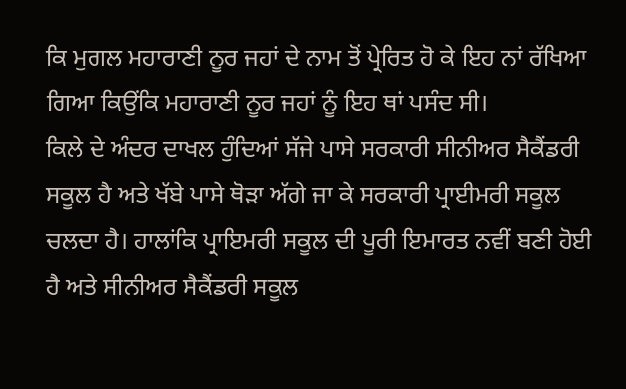ਕਿ ਮੁਗਲ ਮਹਾਰਾਣੀ ਨੂਰ ਜਹਾਂ ਦੇ ਨਾਮ ਤੋਂ ਪ੍ਰੇਰਿਤ ਹੋ ਕੇ ਇਹ ਨਾਂ ਰੱਖਿਆ ਗਿਆ ਕਿਉਂਕਿ ਮਹਾਰਾਣੀ ਨੂਰ ਜਹਾਂ ਨੂੰ ਇਹ ਥਾਂ ਪਸੰਦ ਸੀ।
ਕਿਲੇ ਦੇ ਅੰਦਰ ਦਾਖਲ ਹੁੰਦਿਆਂ ਸੱਜੇ ਪਾਸੇ ਸਰਕਾਰੀ ਸੀਨੀਅਰ ਸੈਕੈਂਡਰੀ ਸਕੂਲ ਹੈ ਅਤੇ ਖੱਬੇ ਪਾਸੇ ਥੋੜਾ ਅੱਗੇ ਜਾ ਕੇ ਸਰਕਾਰੀ ਪ੍ਰਾਈਮਰੀ ਸਕੂਲ ਚਲਦਾ ਹੈ। ਹਾਲਾਂਕਿ ਪ੍ਰਾਇਮਰੀ ਸਕੂਲ ਦੀ ਪੂਰੀ ਇਮਾਰਤ ਨਵੀਂ ਬਣੀ ਹੋਈ ਹੈ ਅਤੇ ਸੀਨੀਅਰ ਸੈਕੈਂਡਰੀ ਸਕੂਲ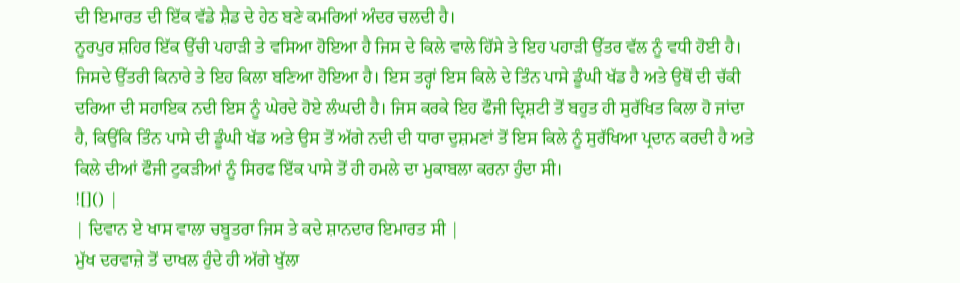ਦੀ ਇਮਾਰਤ ਦੀ ਇੱਕ ਵੱਡੇ ਸ਼ੈਡ ਦੇ ਹੇਠ ਬਣੇ ਕਮਰਿਆਂ ਅੰਦਰ ਚਲਦੀ ਹੈ।
ਨੂਰਪੁਰ ਸ਼ਹਿਰ ਇੱਕ ਉੱਚੀ ਪਹਾੜੀ ਤੇ ਵਸਿਆ ਹੋਇਆ ਹੈ ਜਿਸ ਦੇ ਕਿਲੇ ਵਾਲੇ ਹਿੱਸੇ ਤੇ ਇਹ ਪਹਾੜੀ ਉੱਤਰ ਵੱਲ ਨੂੰ ਵਧੀ ਹੋਈ ਹੈ। ਜਿਸਦੇ ਉੱਤਰੀ ਕਿਨਾਰੇ ਤੇ ਇਹ ਕਿਲਾ ਬਣਿਆ ਹੋਇਆ ਹੈ। ਇਸ ਤਰ੍ਹਾਂ ਇਸ ਕਿਲੇ ਦੇ ਤਿੰਨ ਪਾਸੇ ਡੂੰਘੀ ਖੱਡ ਹੈ ਅਤੇ ਉਥੋਂ ਦੀ ਚੱਕੀ ਦਰਿਆ ਦੀ ਸਹਾਇਕ ਨਦੀ ਇਸ ਨੂੰ ਘੇਰਦੇ ਹੋਏ ਲੰਘਦੀ ਹੈ। ਜਿਸ ਕਰਕੇ ਇਹ ਫੌਜੀ ਦ੍ਰਿਸ਼ਟੀ ਤੋਂ ਬਹੁਤ ਹੀ ਸੁਰੱਖਿਤ ਕਿਲਾ ਹੋ ਜਾਂਦਾ ਹੈ, ਕਿਉਂਕਿ ਤਿੰਨ ਪਾਸੇ ਦੀ ਡੂੰਘੀ ਖੱਡ ਅਤੇ ਉਸ ਤੋਂ ਅੱਗੇ ਨਦੀ ਦੀ ਧਾਰਾ ਦੁਸ਼ਮਣਾਂ ਤੋਂ ਇਸ ਕਿਲੇ ਨੂੰ ਸੁਰੱਖਿਆ ਪ੍ਰਦਾਨ ਕਰਦੀ ਹੈ ਅਤੇ ਕਿਲੇ ਦੀਆਂ ਫੌਜੀ ਟੁਕੜੀਆਂ ਨੂੰ ਸਿਰਫ ਇੱਕ ਪਾਸੇ ਤੋਂ ਹੀ ਹਮਲੇ ਦਾ ਮੁਕਾਬਲਾ ਕਰਨਾ ਹੁੰਦਾ ਸੀ।
![]() |
| ਦਿਵਾਨ ਏ ਖਾਸ ਵਾਲਾ ਚਬੂਤਰਾ ਜਿਸ ਤੇ ਕਦੇ ਸ਼ਾਨਦਾਰ ਇਮਾਰਤ ਸੀ |
ਮੁੱਖ ਦਰਵਾਜ਼ੇ ਤੋਂ ਦਾਖਲ ਹੁੰਦੇ ਹੀ ਅੱਗੇ ਖੁੱਲਾ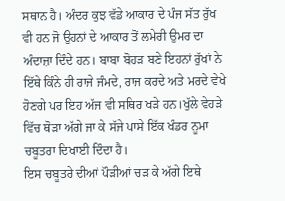ਸਥਾਨ ਹੈ। ਅੰਦਰ ਕੁਝ ਵੱਡੇ ਆਕਾਰ ਦੇ ਪੰਜ ਸੱਤ ਰੁੱਖ ਵੀ ਹਨ ਜੋ ਉਹਨਾਂ ਦੇ ਆਕਾਰ ਤੋਂ ਲਮੇਰੀ ਉਮਰ ਦਾ ਅੰਦਾਜ਼ਾ ਦਿੰਦੇ ਹਨ। ਬਾਬਾ ਬੋਹੜ ਬਣੇ ਇਹਨਾਂ ਰੁੱਖਾਂ ਨੇ ਇੱਥੇ ਕਿੰਨੇ ਹੀ ਰਾਜੇ ਜੰਮਦੇ, ਰਾਜ ਕਰਦੇ ਅਤੇ ਮਰਦੇ ਵੇਖੇ ਹੋਣਗੇ ਪਰ ਇਹ ਅੱਜ ਵੀ ਸਥਿਰ ਖੜੇ ਹਨ।ਖੁੱਲੇ ਵੇਹੜੇ ਵਿੱਚ ਥੋੜਾ ਅੱਗੇ ਜਾ ਕੇ ਸੱਜੇ ਪਾਸੇ ਇੱਕ ਖੰਡਰ ਨੂਮਾ ਚਬੂਤਰਾ ਦਿਖਾਈ ਦਿੰਦਾ ਹੈ।
ਇਸ ਚਬੂਤਰੇ ਦੀਆਂ ਪੌੜੀਆਂ ਚੜ ਕੇ ਅੱਗੇ ਇਥੇ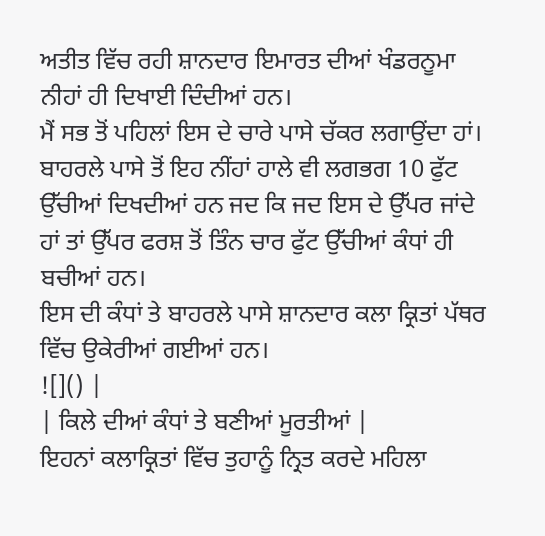ਅਤੀਤ ਵਿੱਚ ਰਹੀ ਸ਼ਾਨਦਾਰ ਇਮਾਰਤ ਦੀਆਂ ਖੰਡਰਨੂਮਾ ਨੀਹਾਂ ਹੀ ਦਿਖਾਈ ਦਿੰਦੀਆਂ ਹਨ।
ਮੈਂ ਸਭ ਤੋਂ ਪਹਿਲਾਂ ਇਸ ਦੇ ਚਾਰੇ ਪਾਸੇ ਚੱਕਰ ਲਗਾਉਂਦਾ ਹਾਂ। ਬਾਹਰਲੇ ਪਾਸੇ ਤੋਂ ਇਹ ਨੀਂਹਾਂ ਹਾਲੇ ਵੀ ਲਗਭਗ 10 ਫੁੱਟ ਉੱਚੀਆਂ ਦਿਖਦੀਆਂ ਹਨ ਜਦ ਕਿ ਜਦ ਇਸ ਦੇ ਉੱਪਰ ਜਾਂਦੇ ਹਾਂ ਤਾਂ ਉੱਪਰ ਫਰਸ਼ ਤੋਂ ਤਿੰਨ ਚਾਰ ਫੁੱਟ ਉੱਚੀਆਂ ਕੰਧਾਂ ਹੀ ਬਚੀਆਂ ਹਨ।
ਇਸ ਦੀ ਕੰਧਾਂ ਤੇ ਬਾਹਰਲੇ ਪਾਸੇ ਸ਼ਾਨਦਾਰ ਕਲਾ ਕ੍ਰਿਤਾਂ ਪੱਥਰ ਵਿੱਚ ਉਕੇਰੀਆਂ ਗਈਆਂ ਹਨ।
![]() |
| ਕਿਲੇ ਦੀਆਂ ਕੰਧਾਂ ਤੇ ਬਣੀਆਂ ਮੂਰਤੀਆਂ |
ਇਹਨਾਂ ਕਲਾਕ੍ਰਿਤਾਂ ਵਿੱਚ ਤੁਹਾਨੂੰ ਨ੍ਰਿਤ ਕਰਦੇ ਮਹਿਲਾ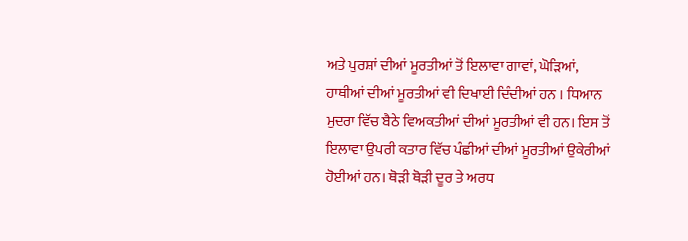ਅਤੇ ਪੁਰਸ਼ਾਂ ਦੀਆਂ ਮੂਰਤੀਆਂ ਤੋਂ ਇਲਾਵਾ ਗਾਵਾਂ, ਘੋੜਿਆਂ, ਹਾਥੀਆਂ ਦੀਆਂ ਮੂਰਤੀਆਂ ਵੀ ਦਿਖਾਈ ਦਿੰਦੀਆਂ ਹਨ । ਧਿਆਨ ਮੁਦਰਾ ਵਿੱਚ ਬੈਠੇ ਵਿਅਕਤੀਆਂ ਦੀਆਂ ਮੂਰਤੀਆਂ ਵੀ ਹਨ। ਇਸ ਤੋਂ ਇਲਾਵਾ ਉਪਰੀ ਕਤਾਰ ਵਿੱਚ ਪੰਛੀਆਂ ਦੀਆਂ ਮੂਰਤੀਆਂ ਉਕੇਰੀਆਂ ਹੋਈਆਂ ਹਨ। ਥੋੜੀ ਥੋੜੀ ਦੂਰ ਤੇ ਅਰਧ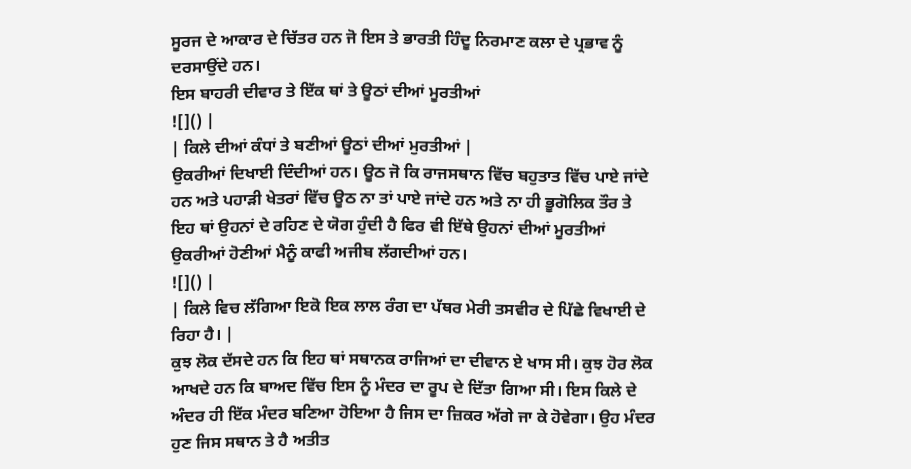ਸੂਰਜ ਦੇ ਆਕਾਰ ਦੇ ਚਿੱਤਰ ਹਨ ਜੋ ਇਸ ਤੇ ਭਾਰਤੀ ਹਿੰਦੂ ਨਿਰਮਾਣ ਕਲਾ ਦੇ ਪ੍ਰਭਾਵ ਨੂੰ ਦਰਸਾਉਂਦੇ ਹਨ।
ਇਸ ਬਾਹਰੀ ਦੀਵਾਰ ਤੇ ਇੱਕ ਥਾਂ ਤੇ ਊਠਾਂ ਦੀਆਂ ਮੂਰਤੀਆਂ
![]() |
| ਕਿਲੇ ਦੀਆਂ ਕੰਧਾਂ ਤੇ ਬਣੀਆਂ ਊਠਾਂ ਦੀਆਂ ਮੁਰਤੀਆਂ |
ਉਕਰੀਆਂ ਦਿਖਾਈ ਦਿੰਦੀਆਂ ਹਨ। ਊਠ ਜੋ ਕਿ ਰਾਜਸਥਾਨ ਵਿੱਚ ਬਹੁਤਾਤ ਵਿੱਚ ਪਾਏ ਜਾਂਦੇ ਹਨ ਅਤੇ ਪਹਾੜੀ ਖੇਤਰਾਂ ਵਿੱਚ ਊਠ ਨਾ ਤਾਂ ਪਾਏ ਜਾਂਦੇ ਹਨ ਅਤੇ ਨਾ ਹੀ ਭੂਗੋਲਿਕ ਤੌਰ ਤੇ ਇਹ ਥਾਂ ਉਹਨਾਂ ਦੇ ਰਹਿਣ ਦੇ ਯੋਗ ਹੁੰਦੀ ਹੈ ਫਿਰ ਵੀ ਇੱਥੇ ਉਹਨਾਂ ਦੀਆਂ ਮੂਰਤੀਆਂ ਉਕਰੀਆਂ ਹੋਣੀਆਂ ਮੈਨੂੰ ਕਾਫੀ ਅਜੀਬ ਲੱਗਦੀਆਂ ਹਨ।
![]() |
| ਕਿਲੇ ਵਿਚ ਲੱਗਿਆ ਇਕੋ ਇਕ ਲਾਲ ਰੰਗ ਦਾ ਪੱਥਰ ਮੇਰੀ ਤਸਵੀਰ ਦੇ ਪਿੱਛੇ ਵਿਖਾਈ ਦੇ ਰਿਹਾ ਹੈ। |
ਕੁਝ ਲੋਕ ਦੱਸਦੇ ਹਨ ਕਿ ਇਹ ਥਾਂ ਸਥਾਨਕ ਰਾਜਿਆਂ ਦਾ ਦੀਵਾਨ ਏ ਖਾਸ ਸੀ। ਕੁਝ ਹੋਰ ਲੋਕ ਆਖਦੇ ਹਨ ਕਿ ਬਾਅਦ ਵਿੱਚ ਇਸ ਨੂੰ ਮੰਦਰ ਦਾ ਰੂਪ ਦੇ ਦਿੱਤਾ ਗਿਆ ਸੀ। ਇਸ ਕਿਲੇ ਦੇ ਅੰਦਰ ਹੀ ਇੱਕ ਮੰਦਰ ਬਣਿਆ ਹੋਇਆ ਹੈ ਜਿਸ ਦਾ ਜ਼ਿਕਰ ਅੱਗੇ ਜਾ ਕੇ ਹੋਵੇਗਾ। ਉਹ ਮੰਦਰ ਹੁਣ ਜਿਸ ਸਥਾਨ ਤੇ ਹੈ ਅਤੀਤ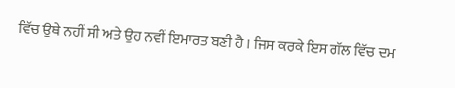ਵਿੱਚ ਉਥੇ ਨਹੀਂ ਸੀ ਅਤੇ ਉਹ ਨਵੀਂ ਇਮਾਰਤ ਬਣੀ ਹੈ । ਜਿਸ ਕਰਕੇ ਇਸ ਗੱਲ ਵਿੱਚ ਦਮ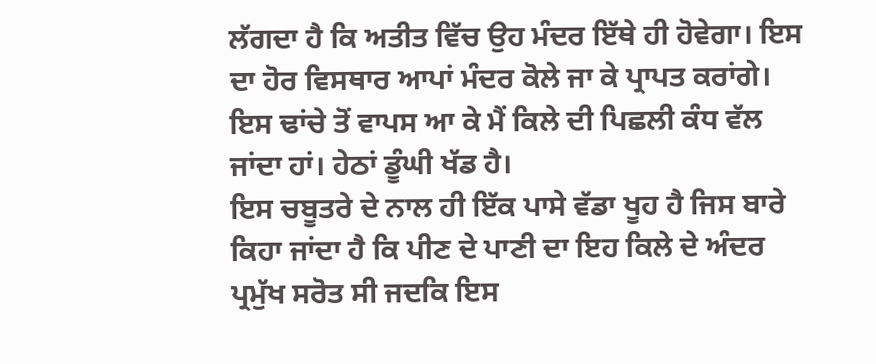ਲੱਗਦਾ ਹੈ ਕਿ ਅਤੀਤ ਵਿੱਚ ਉਹ ਮੰਦਰ ਇੱਥੇ ਹੀ ਹੋਵੇਗਾ। ਇਸ ਦਾ ਹੋਰ ਵਿਸਥਾਰ ਆਪਾਂ ਮੰਦਰ ਕੋਲੇ ਜਾ ਕੇ ਪ੍ਰਾਪਤ ਕਰਾਂਗੇ।
ਇਸ ਢਾਂਚੇ ਤੋਂ ਵਾਪਸ ਆ ਕੇ ਮੈਂ ਕਿਲੇ ਦੀ ਪਿਛਲੀ ਕੰਧ ਵੱਲ ਜਾਂਦਾ ਹਾਂ। ਹੇਠਾਂ ਡੂੰਘੀ ਖੱਡ ਹੈ।
ਇਸ ਚਬੂਤਰੇ ਦੇ ਨਾਲ ਹੀ ਇੱਕ ਪਾਸੇ ਵੱਡਾ ਖੂਹ ਹੈ ਜਿਸ ਬਾਰੇ ਕਿਹਾ ਜਾਂਦਾ ਹੈ ਕਿ ਪੀਣ ਦੇ ਪਾਣੀ ਦਾ ਇਹ ਕਿਲੇ ਦੇ ਅੰਦਰ ਪ੍ਰਮੁੱਖ ਸਰੋਤ ਸੀ ਜਦਕਿ ਇਸ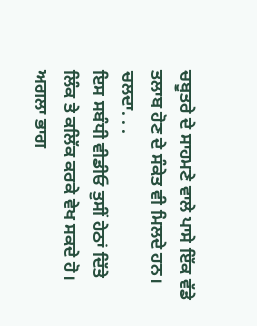ਚਬੂਤਰੇ ਦੇ ਸਾਹਮਣੇ ਵਾਲੇ ਪਾਸੇ ਇੱਕ ਵੱਡੇ ਤਲਾਬ ਹੋਣ ਦੇ ਸੰਕੇਤ ਵੀ ਮਿਲਦੇ ਹਨ।
ਚਲਦਾ. . .
ਇਸ ਸਬੰਧੀ ਵੀਡੀਓ ਤੁਸੀਂ ਹੇਠਾਂ ਦਿੱਤੇ ਲਿੰਕ ਤੇ ਕਲਿੱਕ ਕਰਕੇ ਵੇਖ ਸਕਦੇ ਹੋ।
ਅਗਲਾ ਭਾਗ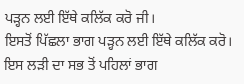ਪੜ੍ਹਨ ਲਈ ਇੱਥੇ ਕਲਿੱਕ ਕਰੋ ਜੀ।
ਇਸਤੋਂ ਪਿੱਛਲਾ ਭਾਗ ਪੜ੍ਹਨ ਲਈ ਇੱਥੇ ਕਲਿੱਕ ਕਰੋ।
ਇਸ ਲੜੀ ਦਾ ਸਭ ਤੋਂ ਪਹਿਲਾਂ ਭਾਗ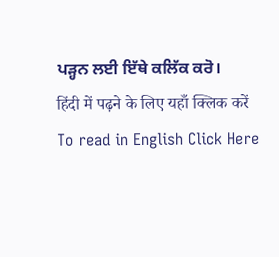ਪੜ੍ਹਨ ਲਈ ਇੱਥੇ ਕਲਿੱਕ ਕਰੋ।
हिंदी में पढ़ने के लिए यहाँ क्लिक करें
To read in English Click Here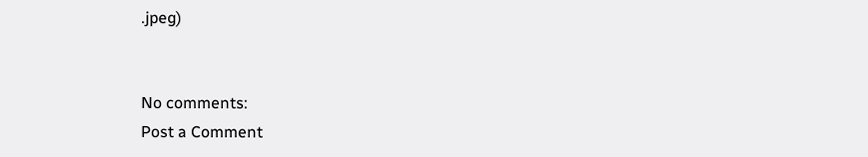.jpeg)


No comments:
Post a Comment